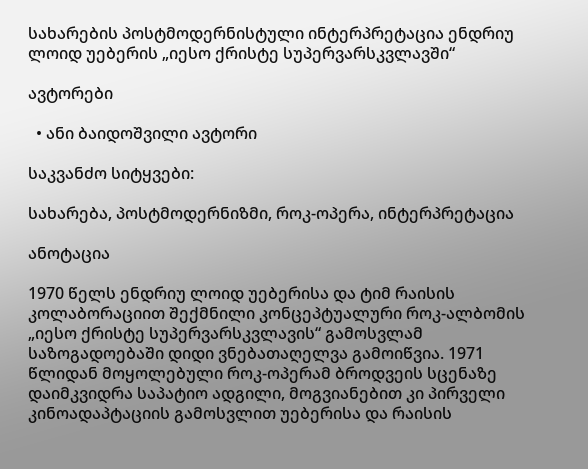სახარების პოსტმოდერნისტული ინტერპრეტაცია ენდრიუ ლოიდ უებერის „იესო ქრისტე სუპერვარსკვლავში“

ავტორები

  • ანი ბაიდოშვილი ავტორი

საკვანძო სიტყვები:

სახარება, პოსტმოდერნიზმი, როკ-ოპერა, ინტერპრეტაცია

ანოტაცია

1970 წელს ენდრიუ ლოიდ უებერისა და ტიმ რაისის კოლაბორაციით შექმნილი კონცეპტუალური როკ-ალბომის „იესო ქრისტე სუპერვარსკვლავის“ გამოსვლამ საზოგადოებაში დიდი ვნებათაღელვა გამოიწვია. 1971 წლიდან მოყოლებული როკ-ოპერამ ბროდვეის სცენაზე დაიმკვიდრა საპატიო ადგილი, მოგვიანებით კი პირველი კინოადაპტაციის გამოსვლით უებერისა და რაისის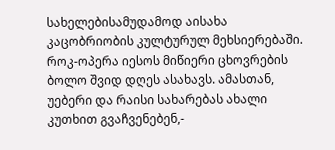სახელებისამუდამოდ აისახა კაცობრიობის კულტურულ მეხსიერებაში.  როკ-ოპერა იესოს მიწიერი ცხოვრების ბოლო შვიდ დღეს ასახავს. ამასთან, უებერი და რაისი სახარებას ახალი კუთხით გვაჩვენებენ,-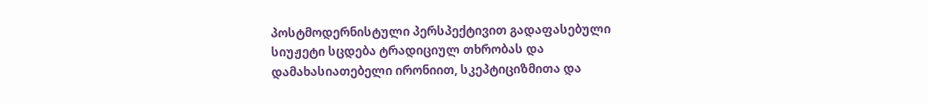პოსტმოდერნისტული პერსპექტივით გადაფასებული სიუჟეტი სცდება ტრადიციულ თხრობას და დამახასიათებელი ირონიით, სკეპტიციზმითა და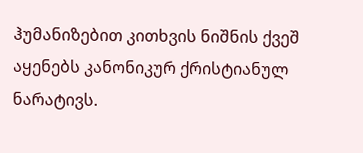ჰუმანიზებით კითხვის ნიშნის ქვეშ აყენებს კანონიკურ ქრისტიანულ ნარატივს.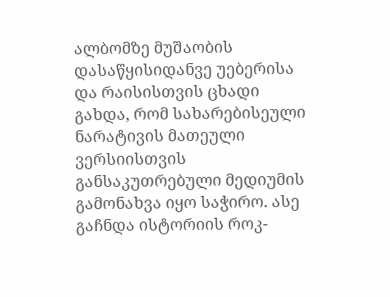ალბომზე მუშაობის დასაწყისიდანვე უებერისა და რაისისთვის ცხადი გახდა, რომ სახარებისეული ნარატივის მათეული ვერსიისთვის განსაკუთრებული მედიუმის გამონახვა იყო საჭირო. ასე გაჩნდა ისტორიის როკ-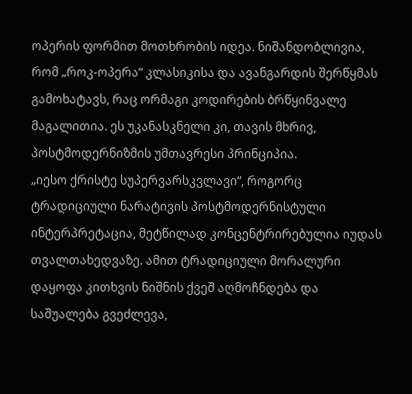ოპერის ფორმით მოთხრობის იდეა. ნიშანდობლივია, რომ „როკ-ოპერა“ კლასიკისა და ავანგარდის შერწყმას გამოხატავს, რაც ორმაგი კოდირების ბრწყინვალე მაგალითია. ეს უკანასკნელი კი, თავის მხრივ, პოსტმოდერნიზმის უმთავრესი პრინციპია.
„იესო ქრისტე სუპერვარსკვლავი“, როგორც ტრადიციული ნარატივის პოსტმოდერნისტული ინტერპრეტაცია, მეტწილად კონცენტრირებულია იუდას თვალთახედვაზე. ამით ტრადიციული მორალური დაყოფა კითხვის ნიშნის ქვეშ აღმოჩნდება და საშუალება გვეძლევა,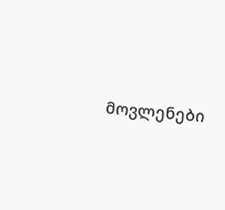მოვლენები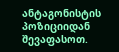ანტაგონისტის პოზიციიდან შევაფასოთ.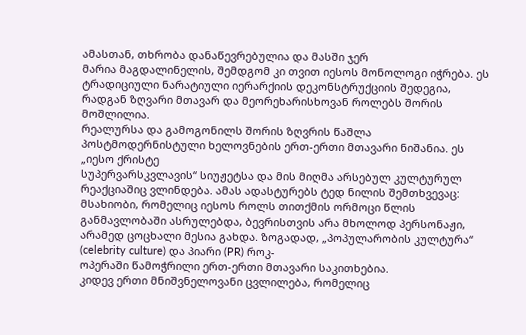ამასთან, თხრობა დანაწევრებულია და მასში ჯერ
მარია მაგდალინელის, შემდგომ კი თვით იესოს მონოლოგი იჭრება. ეს ტრადიციული ნარატიული იერარქიის დეკონსტრუქციის შედეგია, რადგან ზღვარი მთავარ და მეორეხარისხოვან როლებს შორის მოშლილია.
რეალურსა და გამოგონილს შორის ზღვრის წაშლა პოსტმოდერნისტული ხელოვნების ერთ-ერთი მთავარი ნიშანია. ეს „იესო ქრისტე
სუპერვარსკვლავის“ სიუჟეტსა და მის მიღმა არსებულ კულტურულ რეაქციაშიც ვლინდება. ამას ადასტურებს ტედ ნილის შემთხვევაც: მსახიობი, რომელიც იესოს როლს თითქმის ორმოცი წლის განმავლობაში ასრულებდა, ბევრისთვის არა მხოლოდ პერსონაჟი, არამედ ცოცხალი მესია გახდა. ზოგადად, „პოპულარობის კულტურა“ (celebrity culture) და პიარი (PR) როკ-
ოპერაში წამოჭრილი ერთ-ერთი მთავარი საკითხებია.
კიდევ ერთი მნიშვნელოვანი ცვლილება, რომელიც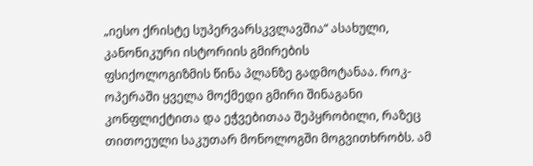„იესო ქრისტე სუპერვარსკვლავშია“ ასახული, კანონიკური ისტორიის გმირების
ფსიქოლოგიზმის წინა პლანზე გადმოტანაა. როკ-ოპერაში ყველა მოქმედი გმირი შინაგანი კონფლიქტითა და ეჭვებითაა შეპყრობილი, რაზეც თითოეული საკუთარ მონოლოგში მოგვითხრობს. ამ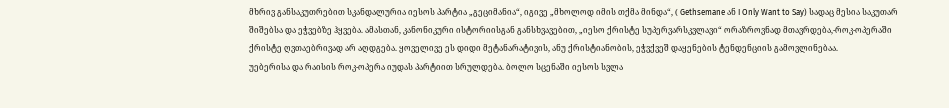მხრივ განსაკუთრებით სკანდალურია იესოს პარტია „გეციმანია“, იგივე „მხოლოდ იმის თქმა მინდა“, ( Gethsemane ან I Only Want to Say) სადაც მესია საკუთარ შიშებსა და ეჭვებზე ჰყვება. ამასთან, კანონიკური ისტორიისგან განსხვავებით, „იესო ქრისტე სუპერვარსკვლავი“ ორაზროვნად მთავრდება,-როკ-ოპერაში ქრისტე ღვთაებრივად არ აღდგება. ყოველივე ეს დიდი მეტანარატივის, ანუ ქრისტიანობის, ეჭვქვეშ დაყენების ტენდენციის გამოვლინებაა.
უებერისა და რაისის როკ-ოპერა იუდას პარტიით სრულდება. ბოლო სცენაში იესოს სვლა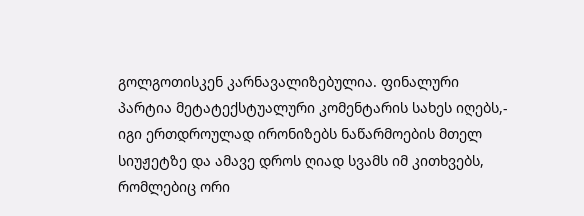გოლგოთისკენ კარნავალიზებულია. ფინალური პარტია მეტატექსტუალური კომენტარის სახეს იღებს,- იგი ერთდროულად ირონიზებს ნაწარმოების მთელ სიუჟეტზე და ამავე დროს ღიად სვამს იმ კითხვებს, რომლებიც ორი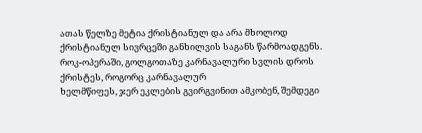ათას წელზე მეტია ქრისტიანულ და არა მხოლოდ ქრისტიანულ სივრცეში განხილვის საგანს წარმოადგენს. როკ-ოპერაში, გოლგოთაზე კარნავალური სვლის დროს ქრისტეს, როგორც კარნავალურ
ხელმწიფეს, ჯერ ეკლების გვირგვინით ამკობენ, შემდეგი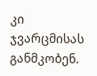კი ჯვარცმისას განმკობენ.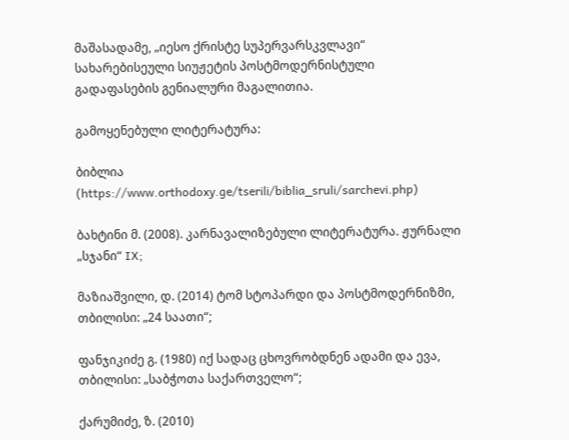მაშასადამე, „იესო ქრისტე სუპერვარსკვლავი“ სახარებისეული სიუჟეტის პოსტმოდერნისტული გადაფასების გენიალური მაგალითია.

გამოყენებული ლიტერატურა:

ბიბლია (https://www.orthodoxy.ge/tserili/biblia_sruli/sarchevi.php)

ბახტინი მ. (2008). კარნავალიზებული ლიტერატურა. ჟურნალი „სჯანი“ IX;

მაზიაშვილი, დ. (2014) ტომ სტოპარდი და პოსტმოდერნიზმი, თბილისი: „24 საათი“;

ფანჯიკიძე გ. (1980) იქ სადაც ცხოვრობდნენ ადამი და ევა, თბილისი: „საბჭოთა საქართველო“;

ქარუმიძე, ზ. (2010)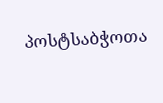პოსტსაბჭოთა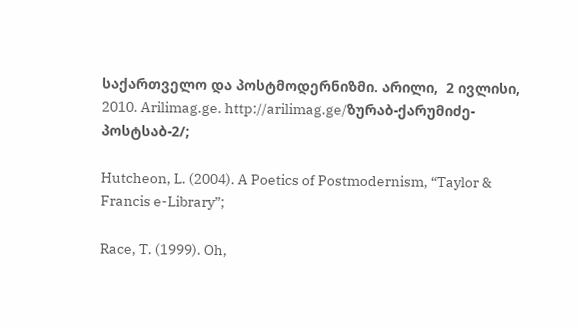საქართველო და პოსტმოდერნიზმი. არილი,  2 ივლისი, 2010. Arilimag.ge. http://arilimag.ge/ზურაბ-ქარუმიძე-პოსტსაბ-2/;

Hutcheon, L. (2004). A Poetics of Postmodernism, “Taylor & Francis e-Library”;

Race, T. (1999). Oh,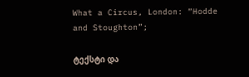What a Circus, London: “Hodde and Stoughton”;

ტექსტი და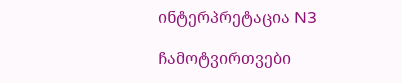ინტერპრეტაცია N3

ჩამოტვირთვები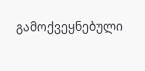გამოქვეყნებული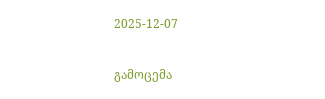2025-12-07

გამოცემა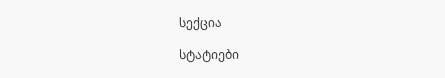სექცია

სტატიები